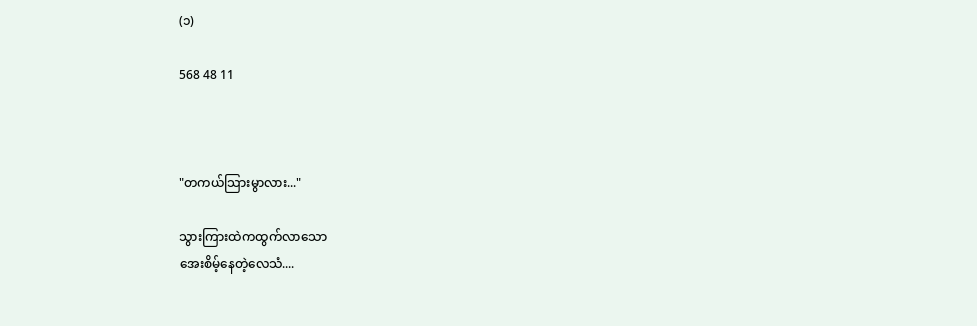(၁)

568 48 11



"တကယ်သြားမွာလား..."

သွားကြားထဲကထွက်လာသော
အေးစိမ့်နေတဲ့လေသံ....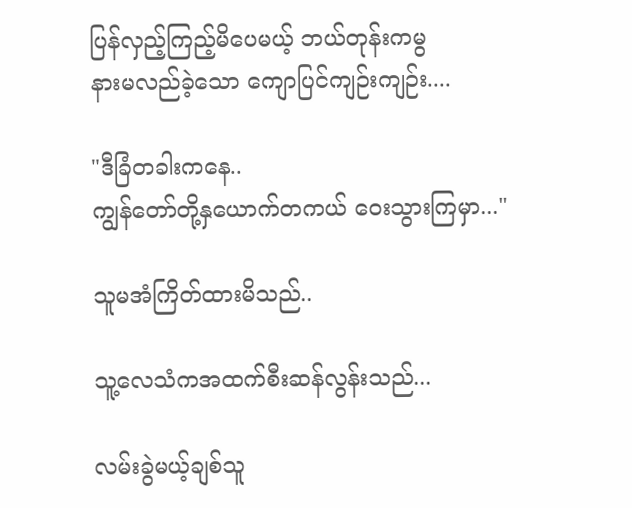ပြန်လှည့်ကြည့်မိပေမယ့် ဘယ်တုန်းကမွ
နားမလည်ခဲ့သော ကျောပြင်ကျဉ်းကျဉ်း....

"ဒီခြံတခါးကနေ..
ကျွန်တော်တို့နှယောက်တကယ် ဝေးသွားကြမှာ..."

သူမအံကြိတ်ထားမိသည်..

သူ့လေသံကအထက်စီးဆန်လွန်းသည်...

လမ်းခွဲမယ့်ချစ်သူ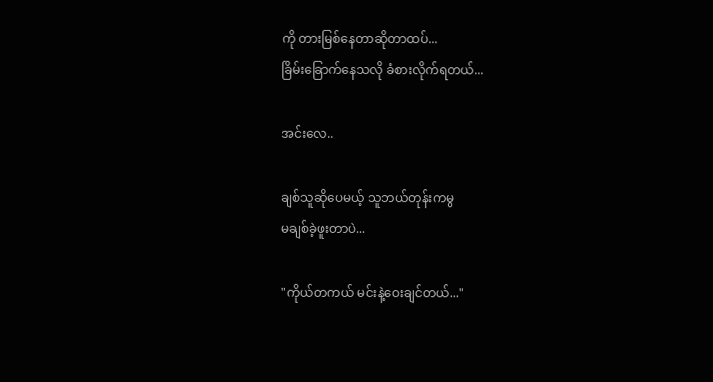ကို တားမြစ်နေတာဆိုတာထပ်...
ခြိမ်းခြောက်နေသလို ခံစားလိုက်ရတယ်...

အင်းလေ..

ချစ်သူဆိုပေမယ့် သူဘယ်တုန်းကမွ
မချစ်ခဲ့ဖူးတာပဲ...

"ကိုယ်တကယ် မင်းနဲ့ဝေးချင်တယ်..."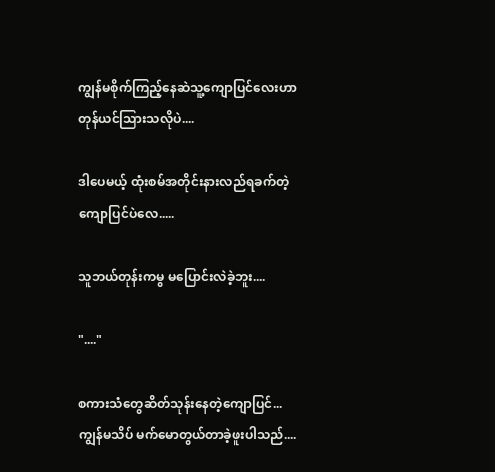ကျွန်မစိုက်ကြည့်နေဆဲသူ့ကျောပြင်လေးဟာ
တုန်ယင်သြားသလိုပဲ....

ဒါပေမယ့် ထုံးစမ်အတိုင်းနားလည်ရခက်တဲ့
ကျောပြင်ပဲလေ.....

သူဘယ်တုန်းကမွ မပြောင်းလဲခဲ့ဘူး....

"...."

စကားသံတွေဆိတ်သုန်းနေတဲ့ကျောပြင်...
ကျွန်မသိပ် မက်မောတွယ်တာခဲ့ဖူးပါသည်....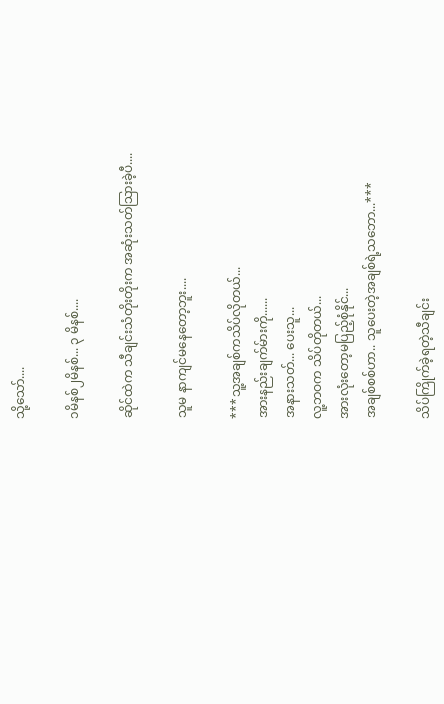သို့သော်....

၁မိနစ်၂မိနစ်... ၃ မိနစ်....

ဆိုင်ထဲက သီချင်းသံတိုးတိုးက အဆုံးသတ်သြားခဲ့ပီ....

သူမ နာကျင်မနေတော့ဘူး....

***သူ့အချစ်ကသိပ်လိုတယ်...
အားနည်းချက်မ်ားကို......
အနားသတ်... ပေးသူ...
လူ့ဘဝက သိပ်တိုတယ်...
အားလုံးတော့မပြည့်စုံနိုင်...
အချစ်စစ်ဟာ.. သူပေးတဲ့အချစ်ရဲ့သဘော...***

သိပ်ကြိုက်ခဲ့ရတဲ့သီချင်း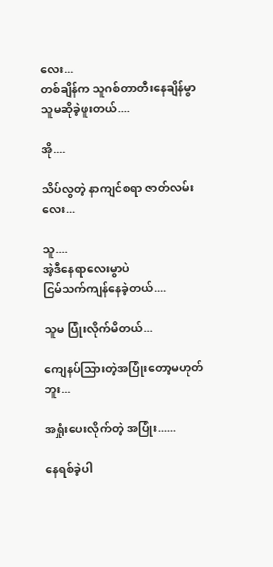လေး...
တစ်ချိန်က သူဂစ်တာတီးနေချိန်မွာ
သူမဆိုခဲ့ဖူးတယ်....

အို....

သိပ်လွတဲ့ နာကျင်စရာ ဇာတ်လမ်းလေး...

သူ....
အဲ့ဒီနေရာလေးမွာပဲ
ငြမ်သက်ကျန်နေခဲ့တယ်....

သူမ ပြုံးလိုက်မိတယ်...

ကျေနပ်သြားတဲ့အပြုံးတော့မဟုတ်ဘူး...

အရှုံးပေးလိုက်တဲ့ အပြုံး......

နေရစ်ခဲ့ပါ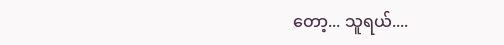တော့... သူရယ်....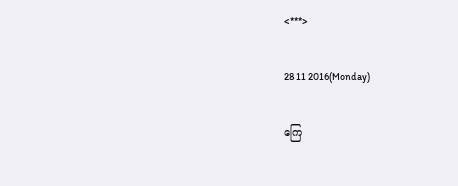<***>

28 11 2016(Monday)

ကြေ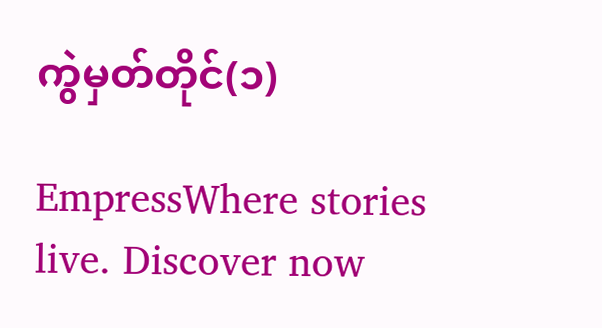ကွဲမှတ်တိုင်(၁)

EmpressWhere stories live. Discover now